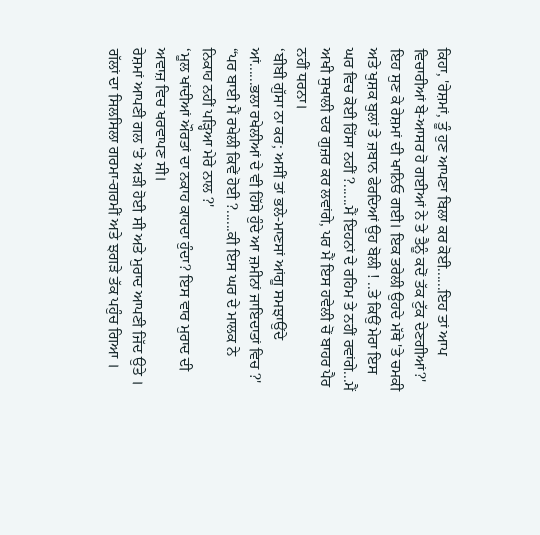ਕਿਹਾ, 'ਰੇਸ਼ਮਾਂ, ਤੂੰ ਹੁਣ ਆਪਣਾ ਬਿਲਾ ਕਰ ਕੋਈ......ਇਹ ਤਾਂ ਆਪ ਵਿਚਾਰੀਆਂ ਬੇ-ਆਸਰ ਹੋ ਗਈਆਂ ਨੇ ਤੇ ਤੈਨੂੰ ਕਦੋਂ ਤੱਕ ਟੁੱਕ ਦੇਣਗੀਆਂ?'
ਇਹ ਸੁਣ ਕੇ ਰੇਸ਼ਮਾਂ ਦੀ ਖਾਨਿਓ ਗਈ। ਇਕ ਤਰੇਲੀ ਉਹਦੇ ਮੱਥੇ 'ਤੇ ਚਮਕੀ ਅਤੇ ਖੁਸ਼ਕ ਬੁਲਾਂ ਤੇ ਜ਼ਬਾਨ ਫੇਰਦਿਆਂ ਉਹ ਬੋਲੀ ! ..ਤੇ ਕਿਉਂ ਮੇਰਾ ਇਸ ਘਰ ਵਿਚ ਕੋਈ ਹਿੱਸਾ ਨਹੀਂ ?......ਮੈਂ ਇਹਨਾਂ ਦੇ ਰਹਿਮ ਤੇ ਨਹੀਂ ਰਵਾਂਗੇ...ਮੈਂ ਅਖੀ ਸੁਖਾਲੀ ਦਰ ਗੁਜ਼ਰ ਕਰ ਲਵਾਂਗੇ, ਪਰ ਮੈਂ ਇਸ ਹਵੇਲੀ ਚੋਂ ਬਾਹਰ ਪੈਰ ਨਹੀਂ ਧਰਨਾ।
‘ਬੀਬੀ ਗੁੱਸਾ ਨਾ ਕਰ; ਅਸੀਂ ਤਾਂ ਭਲੇ-ਮਾਣਸਾਂ ਆਂਗੂ ਸਮਝਾਉਂਦੇ ਆਂ......ਭਲਾ ਰਖੇਲੀਆਂ ਦੇ ਵੀ ਹਿੱਸੇ ਹੁੰਦੇ ਆ ਜ਼ਮੀਨਾਂ ਜਾਇਦਾਤਾਂ ਵਿਚ ?'
“ਪਰ ਬਾਈ ਮੈਂ ਰਖੇਲੀ ਕਿਵੇਂ ਹੋਈ ?......ਕੀ ਇਸ ਘਰ ਦੇ ਮਾਲਕ ਨੇ ਨਿਕਾਹ ਨਹੀਂ ਪੜ੍ਹਿਆ ਮੇਰੇ ਨਾਲ ?'
‘ਮੂਲ ਖਾਂਦੀਆਂ ਔਰਤਾਂ ਦਾ ਨਕਾਹ ਕਾਹਦਾ ਹੁੰਦਾ? ਇਸ ਵਾਰ ਮੁਰਾਦ ਦੀ ਅਵਾਜ਼ ਵਿਚ ਖਰਵਾਪਣ ਸੀ।
ਰੇਸ਼ਮਾਂ ਆਪਣੀ ਗਲ 'ਤੇ ਅੜੀ ਹੋਈ ਸੀ ਅਤੇ ਮੁਰਾਦ ਆਪਣੀ ਜਿੱਦ ਉਤੇ । ਗੱਲਾਂ ਦਾ ਸਿਲਸਿਲਾ ਗਰਮਾ-ਗਰਮੀਂ ਅਤੇ ਝਗੜੇ ਤੱਕ ਪਹੁੰਚ ਗਿਆ ।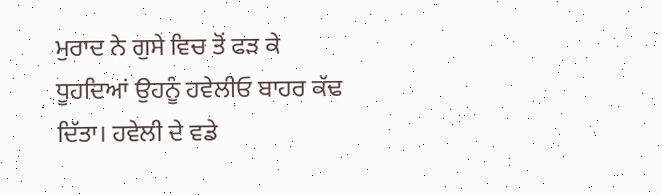ਮੁਰਾਦ ਨੇ ਗੁਸੇ ਵਿਚ ਤੋਂ ਫੜ ਕੇ ਧੂਹਦਿਆਂ ਉਹਨੂੰ ਹਵੇਲੀਓ ਬਾਹਰ ਕੱਢ ਦਿੱਤਾ। ਹਵੇਲੀ ਦੇ ਵਡੇ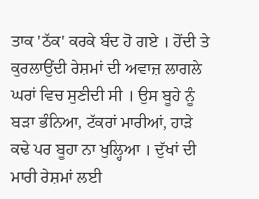ਤਾਕ 'ਠੱਕ' ਕਰਕੇ ਬੰਦ ਹੋ ਗਏ । ਹੋਂਦੀ ਤੇ ਕੁਰਲਾਉਂਦੀ ਰੇਸ਼ਮਾਂ ਦੀ ਅਵਾਜ਼ ਲਾਗਲੇ ਘਰਾਂ ਵਿਚ ਸੁਣੀਦੀ ਸੀ । ਉਸ ਬੂਹੇ ਨੂੰ ਬੜਾ ਭੰਨਿਆ, ਟੱਕਰਾਂ ਮਾਰੀਆਂ, ਹਾੜੇ ਕਢੇ ਪਰ ਬੂਹਾ ਨਾ ਖੁਲ੍ਹਿਆ । ਦੁੱਖਾਂ ਦੀ ਮਾਰੀ ਰੇਸ਼ਮਾਂ ਲਈ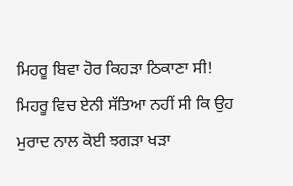ਮਿਹਰੂ ਬਿਵਾ ਹੋਰ ਕਿਹੜਾ ਠਿਕਾਣਾ ਸੀ!
ਮਿਹਰੂ ਵਿਚ ਏਨੀ ਸੱਤਿਆ ਨਹੀਂ ਸੀ ਕਿ ਉਹ ਮੁਰਾਦ ਨਾਲ ਕੋਈ ਝਗੜਾ ਖੜਾ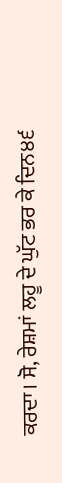ਕਰਦਾ। ਸੋ, ਰੇਸ਼ਮਾਂ ਲਹੂ ਦੇ ਘੁੱਟ ਭਰ ਕੇ ਦਿਨ੪੬